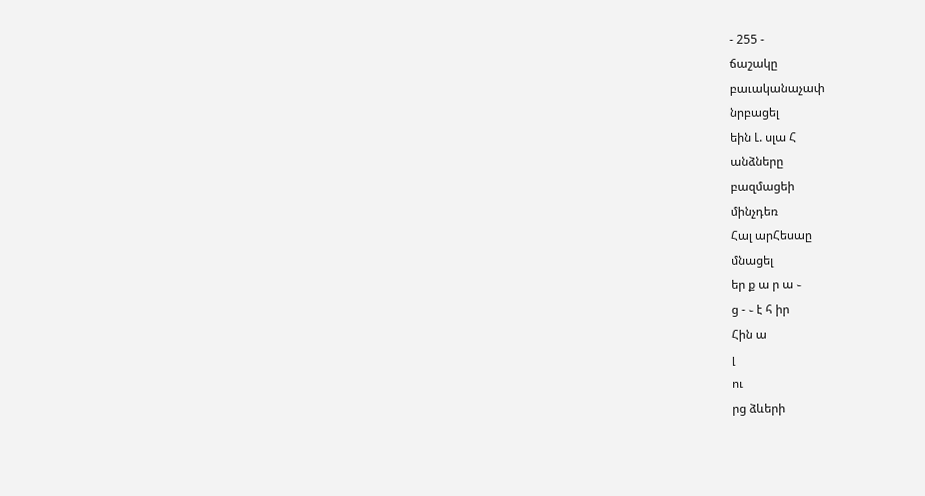- 255 -
ճաշակը
բաւականաչափ
նրբացել
եին Լ. սլա Հ
անձները
բազմացեի
մինչդեռ
Հալ արՀեսաը
մնացել
եր ք ա ր ա ֊
ց - ֊ է հ իր
Հին ա
լ
ու
րց ձևերի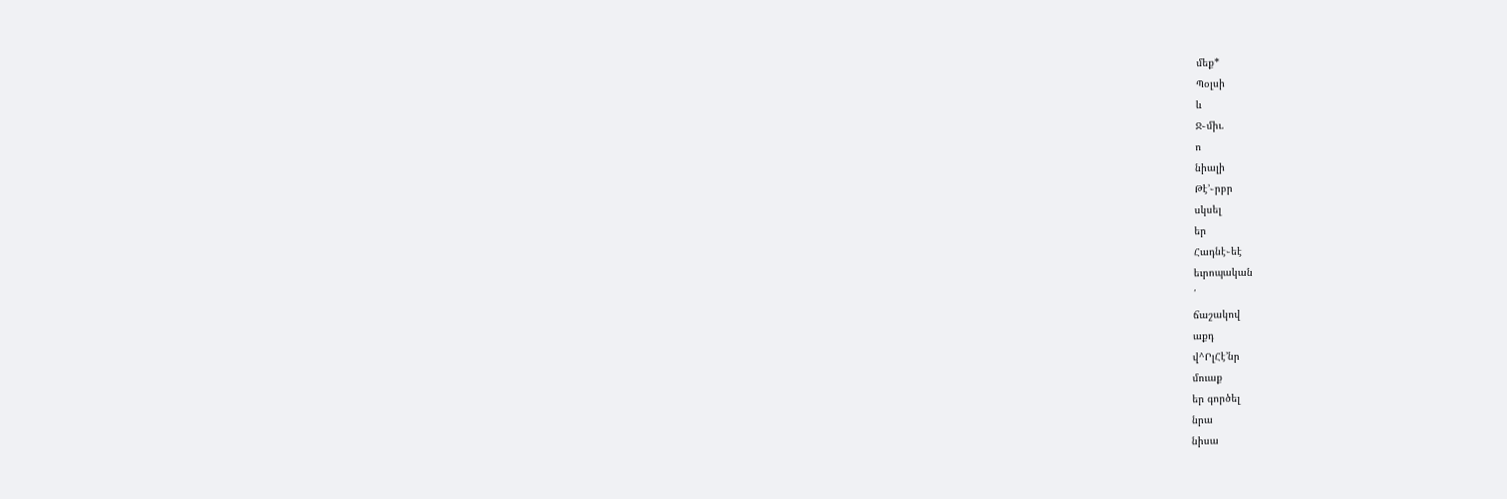մեք*
Պօլսի
և
Ջ֊միւ.
ո
նիալի
Թէ՚֊րբր
սկսել
եր
Հադնէ֊եէ
եւրոպական
՛
ճաշակով
աքդ
վ^ՐլՀէ՚նր
մուաք
եր գործել
նրա
նիսա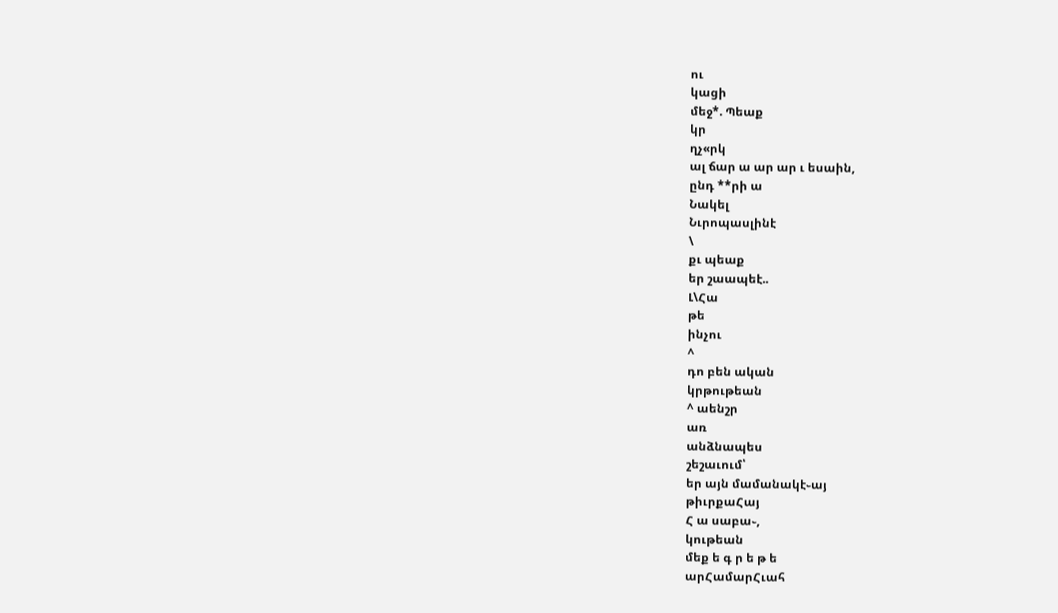ու
կացի
մեջ*. Պեաք
կր
ղչ«րկ
ալ ճար ա ար ար ւ եսաին,
ընդ **րի ա
Նակել
Նւրոպասլինէ
\
քւ պեաք
եր շաապեէ..
Լ\Հա
թե
ինչու
^
դո բեն ական
կրթութեան
^ աենշր
առ
անձնապես
շեշաւում՝
եր այն մամանակէ֊այ
թիւրքաՀայ
Հ ա սաբա֊,
կութեան
մեք ե գ ր ե թ ե
արՀամարՀւահ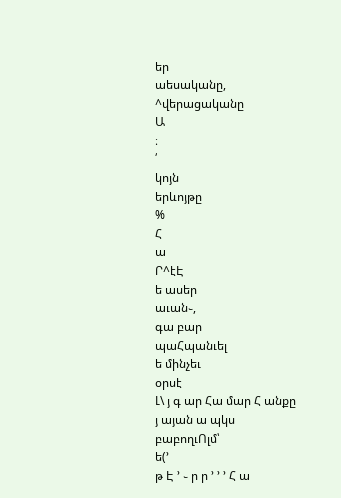եր
աեսականը,
^վերացականը
Ա
։
՛
կոյն
երևոյթը
%
Հ
ա
Ր^էԷ
ե ասեր
աւան֊,
գա բար
պաՀպանւել
ե մինչեւ
օրսէ
Լ\ յ գ ար Հա մար Հ անքը
յ այան ա պկս
բաբողւՈլմ՝
ե(՚
թ Է ՚ ֊ ր ր ՚ ՚ ՚ Հ ա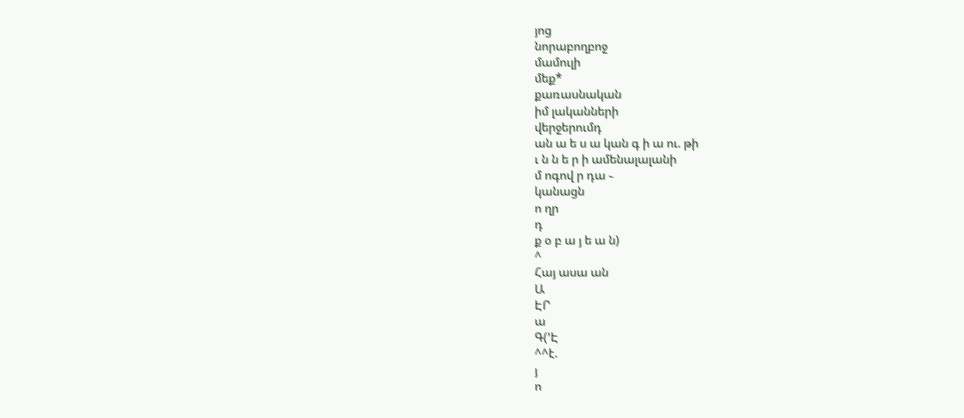յոց
նորաբողբոջ
մամուլի
մեք*
քառասնական
իմ լականների
վերջերումդ
ան ա ե ս ա կան գ ի ա ու. թի
ւ ն ն ե ր ի ամենալալանի
մ ոգով ր դա ֊
կանացն
ո ղր
դ
ք օ բ ա յ ե ա ն)
^
Հայ ասա ան
Ա
ԷՐ
ա
Գ(՚Է
^^է.
յ
ո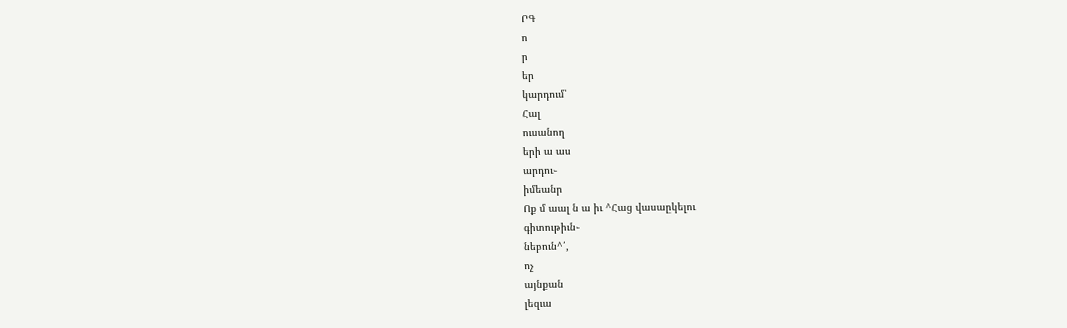ՐԳ
ո
ր
եր
կարդում՝
Հալ
ուսանող
երի ա աս
արդու֊
իմեանր
Ոք մ աալ ն ա իւ ^Հաց վասաըկելու
գիտութիւն֊
նեբուն^՛,
ոչ
այնքան
լեզւա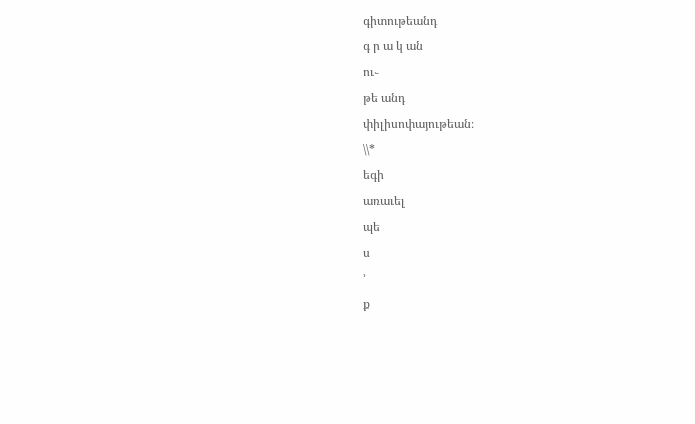գիտութեանդ
գ ր ա կ ան
ու֊
թե անդ
փիլիսոփայութեան։
\\*
եգի
առաւել
պե
ս
՚
ք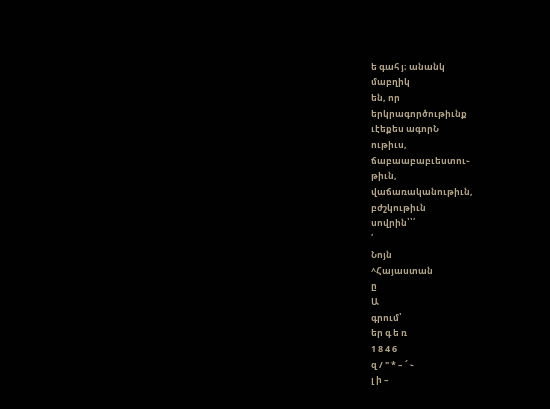ե գահ յ։ անանկ
մաբղիկ
են, որ
երկրագործութիւնք
ւէեքես ագորՆ
ութիւս,
ճաբաաբաբւեստու֊
թիւն,
վաճառականութիւն,
բժշկութիւն
սովրին՝՝՛
՛
Նոյն
^Հայաստան
ը
Ա
գրում՝
եր գ ե ռ
1 8 4 6
զ / " * – ՜ ֊
լ ի –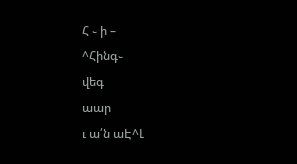Հ ֊ ի –
^Հինգ֊
վեգ
աար
ւ ա՛ն աԷ^Լ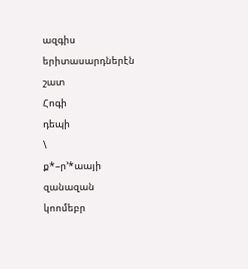ազգիս
երիտասարդներէն
շատ
Հոգի
դեպի
\
ք*–ր՚*աայի
զանազան
կոոմեբր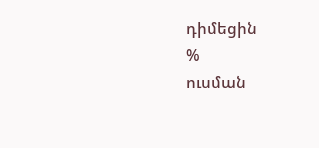դիմեցին
%
ուսման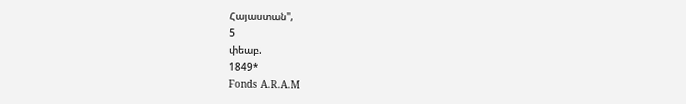Հայաստան",
5
փեաբ.
1849*
Fonds A.R.A.M